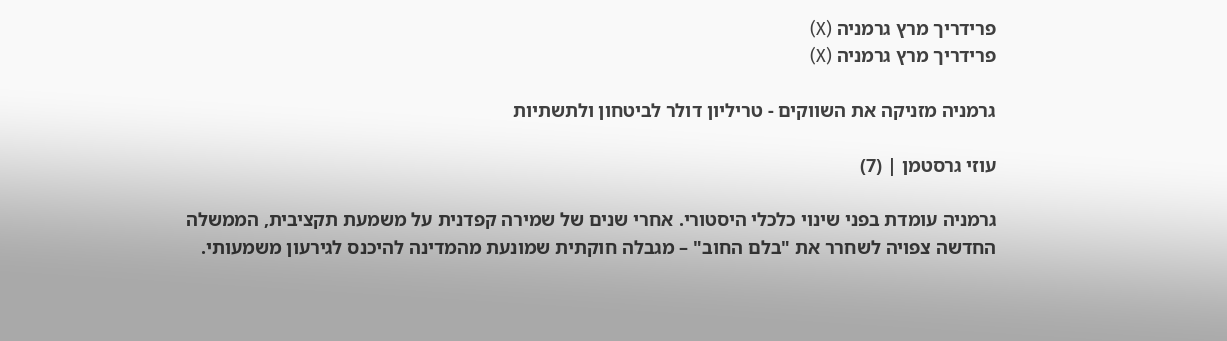פרידריך מרץ גרמניה (X)
פרידריך מרץ גרמניה (X)

גרמניה מזניקה את השווקים - טריליון דולר לביטחון ולתשתיות

עוזי גרסטמן | (7)

גרמניה עומדת בפני שינוי כלכלי היסטורי. אחרי שנים של שמירה קפדנית על משמעת תקציבית, הממשלה החדשה צפויה לשחרר את "בלם החוב" – מגבלה חוקתית שמונעת מהמדינה להיכנס לגירעון משמעותי.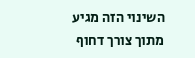השינוי הזה מגיע מתוך צורך דחוף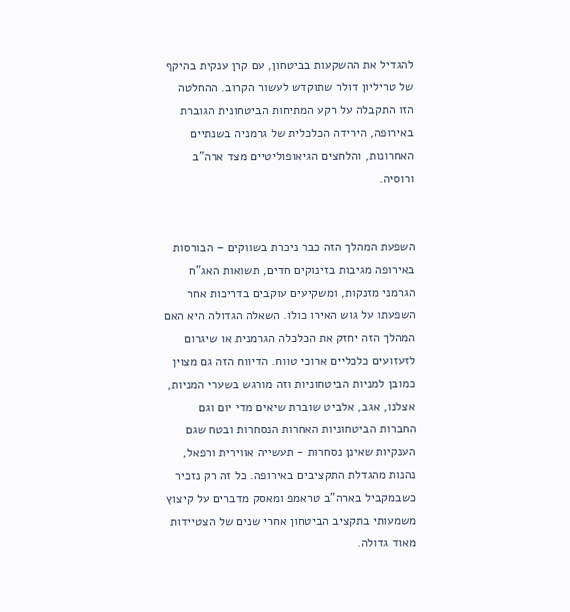להגדיל את ההשקעות בביטחון, עם קרן ענקית בהיקף של טריליון דולר שתוקדש לעשור הקרוב. ההחלטה הזו התקבלה על רקע המתיחות הביטחונית הגוברת באירופה, הירידה הכלכלית של גרמניה בשנתיים האחרונות, והלחצים הגיאופוליטיים מצד ארה"ב ורוסיה.


השפעת המהלך הזה כבר ניכרת בשווקים – הבורסות באירופה מגיבות בזינוקים חדים, תשואות האג"ח הגרמני מזנקות, ומשקיעים עוקבים בדריכות אחר השפעתו על גוש האירו כולו. השאלה הגדולה היא האם המהלך הזה יחזק את הכלכלה הגרמנית או שיגרום לזעזועים כלכליים ארוכי טווח. הדיווח הזה גם מצוין כמובן למניות הביטחוניות וזה מורגש בשערי המניות, אצלנו, אגב, אלביט שוברת שיאים מדי יום וגם החברות הביטחוניות האחרות הנסחרות ובטח שגם הענקיות שאינן נסחרות - תעשייה אווירית ורפאל, נהנות מהגדלת התקציבים באירופה. כל זה רק נזכיר כשבמקביל בארה"ב טראמפ ומאסק מדברים על קיצוץ משמעותי בתקציב הביטחון אחרי שנים של הצטיידות מאוד גדולה.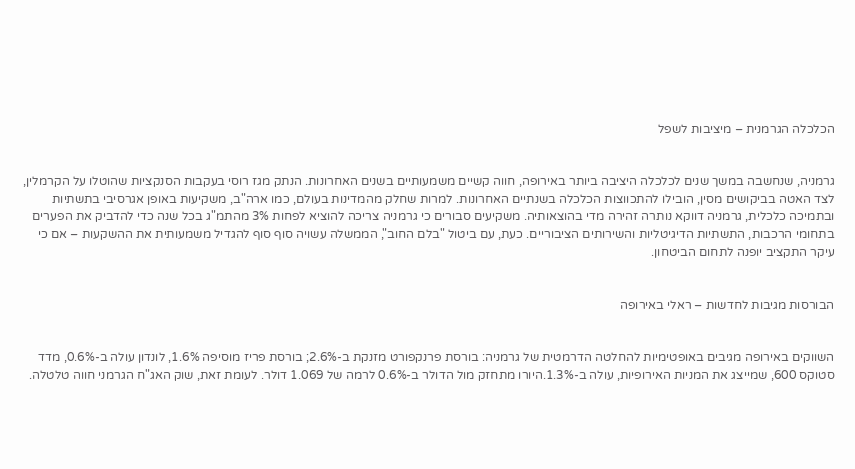הכלכלה הגרמנית – מיציבות לשפל


גרמניה, שנחשבה במשך שנים לכלכלה היציבה ביותר באירופה, חווה קשיים משמעותיים בשנים האחרונות. הנתק מגז רוסי בעקבות הסנקציות שהוטלו על הקרמלין, לצד האטה בביקושים מסין, הובילו להתכווצות הכלכלה בשנתיים האחרונות. למרות שחלק מהמדינות בעולם, כמו ארה"ב, משקיעות באופן אגרסיבי בתשתיות ובתמיכה כלכלית, גרמניה דווקא נותרה זהירה מדי בהוצאותיה. משקיעים סבורים כי גרמניה צריכה להוציא לפחות 3% מהתמ"ג בכל שנה כדי להדביק את הפערים בתחומי הרכבות, התשתיות הדיגיטליות והשירותים הציבוריים. כעת, עם ביטול "בלם החוב", הממשלה עשויה סוף סוף להגדיל משמעותית את ההשקעות – אם כי עיקר התקציב יופנה לתחום הביטחון.


הבורסות מגיבות לחדשות – ראלי באירופה


השווקים באירופה מגיבים באופטימיות להחלטה הדרמטית של גרמניה: בורסת פרנקפורט מזנקת ב-2.6%; בורסת פריז מוסיפה 1.6%, לונדון עולה ב-0.6%, מדד סטוקס 600, שמייצג את המניות האירופיות, עולה ב-1.3%.היורו מתחזק מול הדולר ב-0.6% לרמה של 1.069 דולר. לעומת זאת, שוק האג"ח הגרמני חווה טלטלה.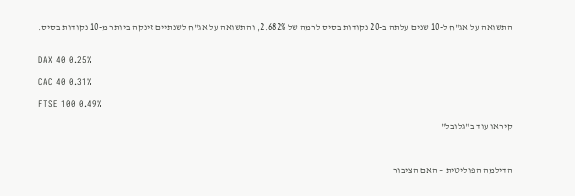התשואה על אג"ח ל-10 שנים עלתה ב-20 נקודות בסיס לרמה של 2.682%, והתשואה על אג"ח לשנתיים זינקה ביותר מ-10 נקודות בסיס.


DAX 40 0.25%

CAC 40 0.31%

FTSE 100 0.49%

קיראו עוד ב"גלובל"



הדילמה הפוליטית – האם הציבור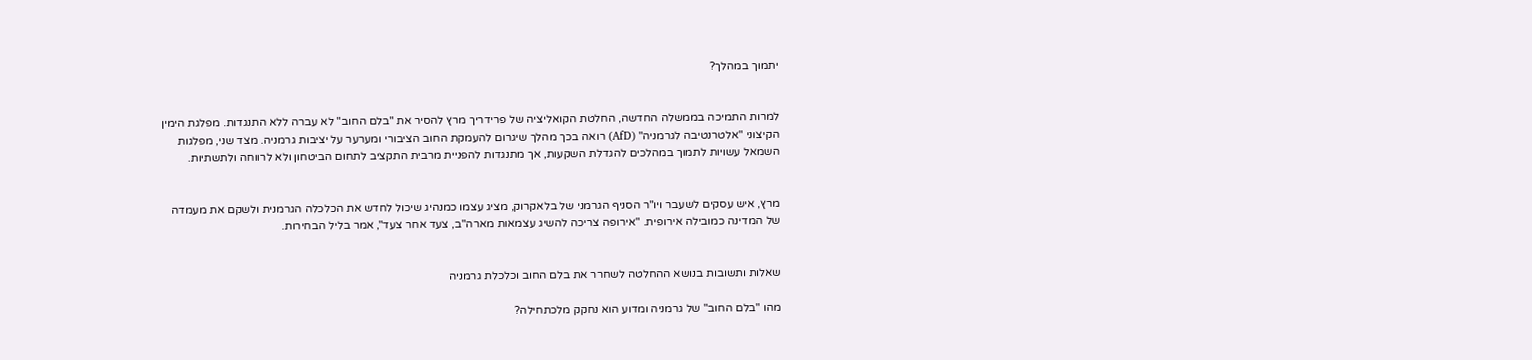יתמוך במהלך?


למרות התמיכה בממשלה החדשה, החלטת הקואליציה של פרידריך מרץ להסיר את "בלם החוב" לא עברה ללא התנגדות. מפלגת הימין הקיצוני "אלטרנטיבה לגרמניה" (AfD) רואה בכך מהלך שיגרום להעמקת החוב הציבורי ומערער על יציבות גרמניה. מצד שני, מפלגות השמאל עשויות לתמוך במהלכים להגדלת השקעות, אך מתנגדות להפניית מרבית התקציב לתחום הביטחון ולא לרווחה ולתשתיות.


מרץ, איש עסקים לשעבר ויו"ר הסניף הגרמני של בלאקרוק, מציג עצמו כמנהיג שיכול לחדש את הכלכלה הגרמנית ולשקם את מעמדה של המדינה כמובילה אירופית. "אירופה צריכה להשיג עצמאות מארה"ב, צעד אחר צעד", אמר בליל הבחירות.


שאלות ותשובות בנושא ההחלטה לשחרר את בלם החוב וכלכלת גרמניה

מהו "בלם החוב" של גרמניה ומדוע הוא נחקק מלכתחילה?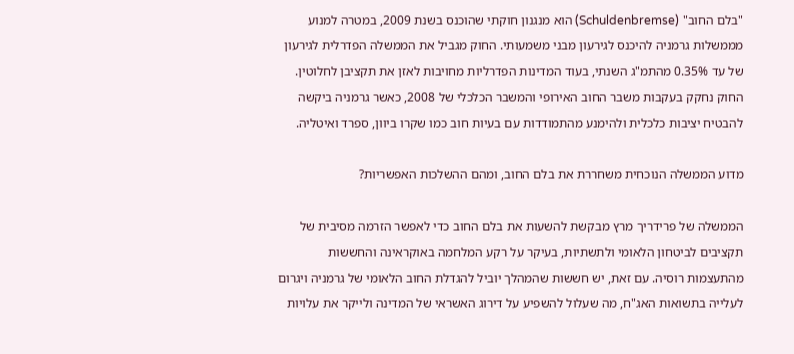"בלם החוב" (Schuldenbremse) הוא מנגנון חוקתי שהוכנס בשנת 2009, במטרה למנוע מממשלות גרמניה להיכנס לגירעון מבני משמעותי. החוק מגביל את הממשלה הפדרלית לגירעון של עד 0.35% מהתמ"ג השנתי, בעוד המדינות הפדרליות מחויבות לאזן את תקציבן לחלוטין. החוק נחקק בעקבות משבר החוב האירופי והמשבר הכלכלי של 2008, כאשר גרמניה ביקשה להבטיח יציבות כלכלית ולהימנע מהתמודדות עם בעיות חוב כמו שקרו ביוון, ספרד ואיטליה.

מדוע הממשלה הנוכחית משחררת את בלם החוב, ומהם ההשלכות האפשריות?

הממשלה של פרידריך מרץ מבקשת להשעות את בלם החוב כדי לאפשר הזרמה מסיבית של תקציבים לביטחון הלאומי ולתשתיות, בעיקר על רקע המלחמה באוקראינה והחששות מהתעצמות רוסיה. עם זאת, יש חששות שהמהלך יוביל להגדלת החוב הלאומי של גרמניה ויגרום לעלייה בתשואות האג"ח, מה שעלול להשפיע על דירוג האשראי של המדינה ולייקר את עלויות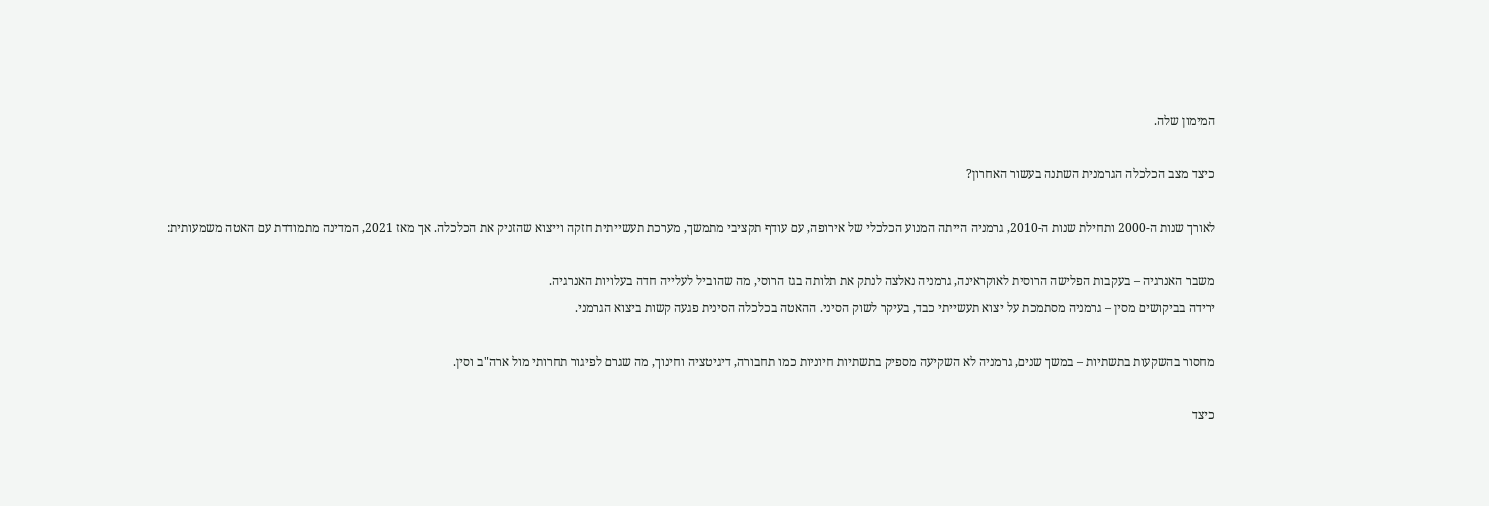המימון שלה.

כיצד מצב הכלכלה הגרמנית השתנה בעשור האחרון?

לאורך שנות ה-2000 ותחילת שנות ה-2010, גרמניה הייתה המנוע הכלכלי של אירופה, עם עודף תקציבי מתמשך, מערכת תעשייתית חזקה וייצוא שהזניק את הכלכלה. אך מאז 2021, המדינה מתמודדת עם האטה משמעותית:

משבר האנרגיה – בעקבות הפלישה הרוסית לאוקראינה, גרמניה נאלצה לנתק את תלותה בגז הרוסי, מה שהוביל לעלייה חדה בעלויות האנרגיה.
ירידה בביקושים מסין – גרמניה מסתמכת על יצוא תעשייתי כבד, בעיקר לשוק הסיני. ההאטה בכלכלה הסינית פגעה קשות ביצוא הגרמני.

מחסור בהשקעות בתשתיות – במשך שנים, גרמניה לא השקיעה מספיק בתשתיות חיוניות כמו תחבורה, דיגיטציה וחינוך, מה שגרם לפיגור תחרותי מול ארה"ב וסין.

כיצד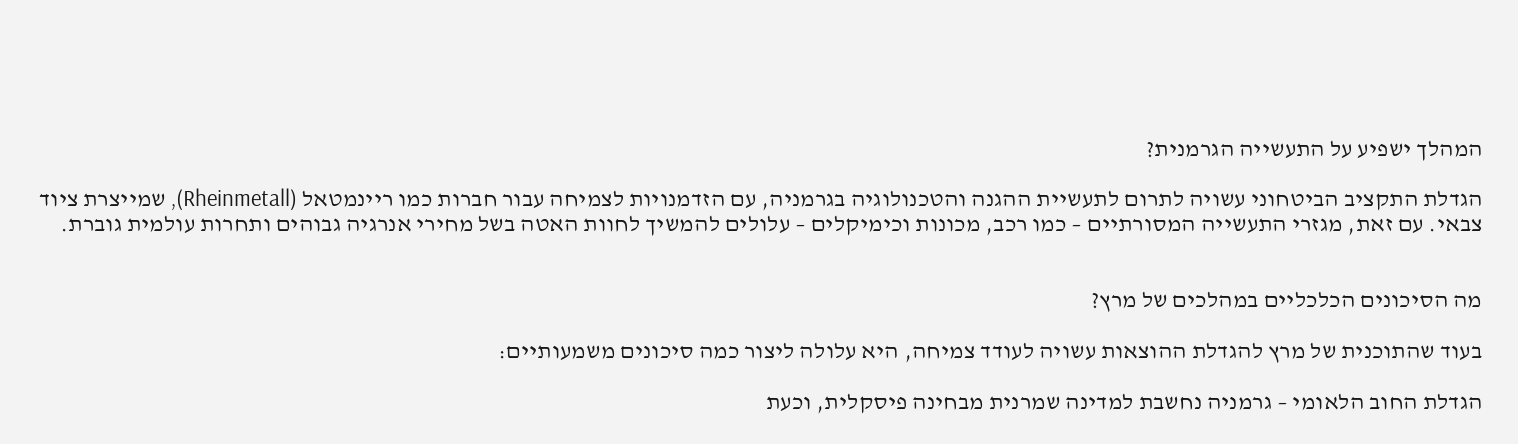המהלך ישפיע על התעשייה הגרמנית?

הגדלת התקציב הביטחוני עשויה לתרום לתעשיית ההגנה והטכנולוגיה בגרמניה, עם הזדמנויות לצמיחה עבור חברות כמו ריינמטאל (Rheinmetall), שמייצרת ציוד צבאי. עם זאת, מגזרי התעשייה המסורתיים – כמו רכב, מכונות וכימיקלים – עלולים להמשיך לחוות האטה בשל מחירי אנרגיה גבוהים ותחרות עולמית גוברת.


מה הסיכונים הכלכליים במהלכים של מרץ?

בעוד שהתוכנית של מרץ להגדלת ההוצאות עשויה לעודד צמיחה, היא עלולה ליצור כמה סיכונים משמעותיים:

הגדלת החוב הלאומי – גרמניה נחשבת למדינה שמרנית מבחינה פיסקלית, וכעת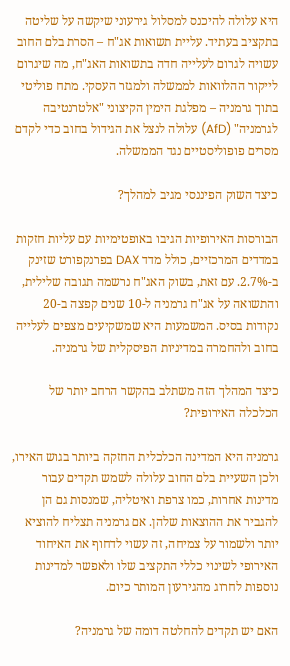היא עלולה להיכנס למסלול גירעוני שיקשה על שליטה בתקציב בעתיד. עליית תשואות אג"ח – הסרת בלם החוב עשויה לגרום לעלייה חדה בתשואות האג"ח, מה שיגרום לייקור ההלוואות לממשלה ולמגזר העסקי. מתח פוליטי בתוך גרמניה – מפלגת הימין הקיצוני "אלטרנטיבה לגרמניה" (AfD) עלולה לנצל את הגידול בחוב כדי לקדם מסרים פופוליסטיים נגד הממשלה.

כיצד השוק הפיננסי מגיב למהלך?

הבורסות האירופיות הגיבו באופטימיות עם עליות חזקות במדדים המרכזיים, כולל מדד DAX בפרנקפורט שזינק ב-2.7%. עם זאת, בשוק האג"ח נרשמה תגובה שלילית, והתשואה על אג"ח גרמניה ל-10 שנים קפצה ב-20 נקודות בסיס. המשמעות היא שמשקיעים מצפים לעלייה בחוב ולהחמרה במדיניות הפיסקלית של גרמניה.

כיצד המהלך הזה משתלב בהקשר הרחב יותר של הכלכלה האירופית?

גרמניה היא המדינה הכלכלית החזקה ביותר בגוש האירו, ולכן השעיית בלם החוב עלולה לשמש תקדים עבור מדינות אחרות, כמו צרפת ואיטליה, שמנסות גם הן להגביר את ההוצאות שלהן. אם גרמניה תצליח להוציא יותר ולשמור על צמיחה, זה עשוי לדחוף את האיחוד האירופי לשינוי כללי התקציב שלו ולאפשר למדינות נוספות לחרוג מהגירעון המותר כיום.

האם יש תקדים להחלטה דומה של גרמניה?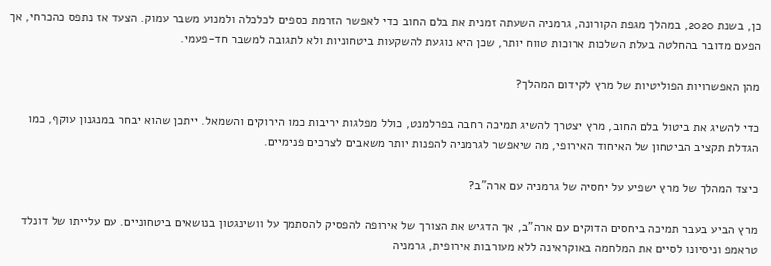כן, בשנת 2020, במהלך מגפת הקורונה, גרמניה השעתה זמנית את בלם החוב כדי לאפשר הזרמת כספים לכלכלה ולמנוע משבר עמוק. הצעד אז נתפס כהכרחי, אך הפעם מדובר בהחלטה בעלת השלכות ארוכות טווח יותר, שכן היא נוגעת להשקעות ביטחוניות ולא לתגובה למשבר חד-פעמי.

מהן האפשרויות הפוליטיות של מרץ לקידום המהלך?

כדי להשיג את ביטול בלם החוב, מרץ יצטרך להשיג תמיכה רחבה בפרלמנט, כולל מפלגות יריבות כמו הירוקים והשמאל. ייתכן שהוא יבחר במנגנון עוקף, כמו הגדלת תקציב הביטחון של האיחוד האירופי, מה שיאפשר לגרמניה להפנות יותר משאבים לצרכים פנימיים.

כיצד המהלך של מרץ ישפיע על יחסיה של גרמניה עם ארה"ב?

מרץ הביע בעבר תמיכה ביחסים הדוקים עם ארה"ב, אך הדגיש את הצורך של אירופה להפסיק להסתמך על וושינגטון בנושאים ביטחוניים. עם עלייתו של דונלד טראמפ וניסיונו לסיים את המלחמה באוקראינה ללא מעורבות אירופית, גרמניה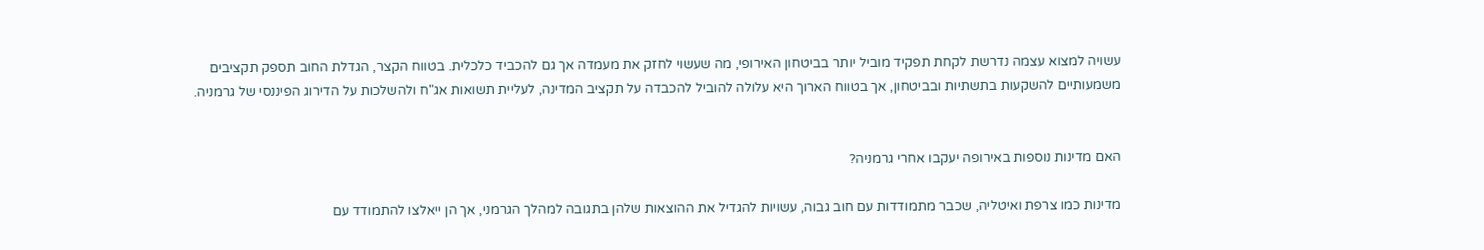עשויה למצוא עצמה נדרשת לקחת תפקיד מוביל יותר בביטחון האירופי, מה שעשוי לחזק את מעמדה אך גם להכביד כלכלית. בטווח הקצר, הגדלת החוב תספק תקציבים משמעותיים להשקעות בתשתיות ובביטחון, אך בטווח הארוך היא עלולה להוביל להכבדה על תקציב המדינה, לעליית תשואות אג"ח ולהשלכות על הדירוג הפיננסי של גרמניה.


האם מדינות נוספות באירופה יעקבו אחרי גרמניה?

מדינות כמו צרפת ואיטליה, שכבר מתמודדות עם חוב גבוה, עשויות להגדיל את ההוצאות שלהן בתגובה למהלך הגרמני, אך הן ייאלצו להתמודד עם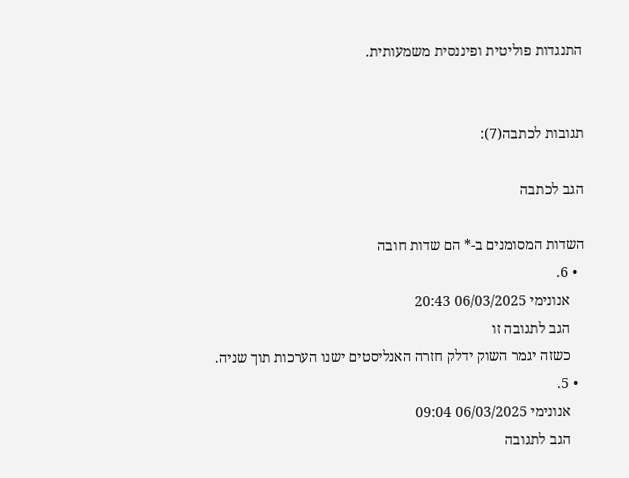התנגדות פוליטית ופיננסית משמעותית.


תגובות לכתבה(7):

הגב לכתבה

השדות המסומנים ב-* הם שדות חובה
  • 6.
    אנונימי 06/03/2025 20:43
    הגב לתגובה זו
    כשזה יגמר השוק ידלק חזרה האנליסטים ישנו הערכות תוך שניה.
  • 5.
    אנונימי 06/03/2025 09:04
    הגב לתגובה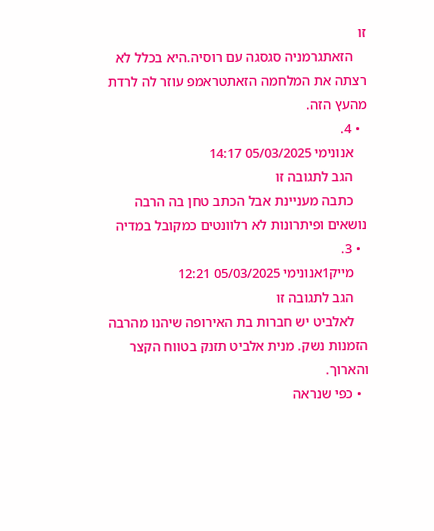זו
    הזאתגרמניה סגסגה עם רוסיה.היא בכלל לא רצתה את המלחמה הזאתטראמפ עוזר לה לרדת מהעץ הזה.
  • 4.
    אנונימי 05/03/2025 14:17
    הגב לתגובה זו
    כתבה מעניינת אבל הכתב טחן בה הרבה נושאים ופיתרונות לא רלוונטים כמקובל במדיה
  • 3.
    מייק1אנונימי 05/03/2025 12:21
    הגב לתגובה זו
    לאלביט יש חברות בת האירופה שיהנו מהרבה הזמנות נשק. מנית אלביט תזנק בטווח הקצר והארוך.
  • כפי שנראה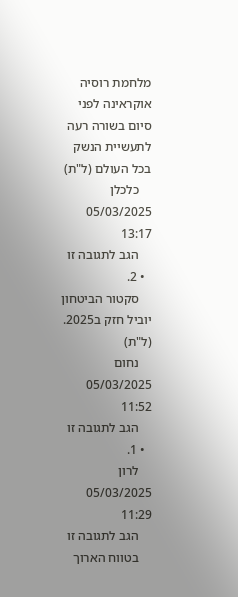מלחמת רוסיה אוקראינה לפני סיום בשורה רעה לתעשיית הנשק בכל העולם (ל"ת)
    כלכלן 05/03/2025 13:17
    הגב לתגובה זו
  • 2.
    סקטור הביטחון יוביל חזק ב2025. (ל"ת)
    נחום 05/03/2025 11:52
    הגב לתגובה זו
  • 1.
    לרון 05/03/2025 11:29
    הגב לתגובה זו
    בטווח הארוך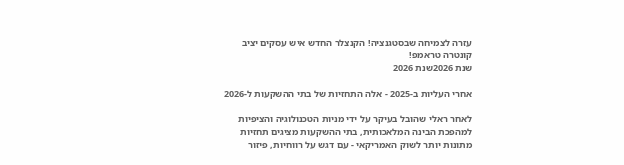עזרה לצמיחה שבסטגנציה! הקנצלר החדש איש עסקים יציב קונטרה טראמפ!
שנת 2026שנת 2026

אחרי העליות ב-2025 - אלה התחזיות של בתי ההשקעות ל-2026

לאחר ראלי שהובל בעיקר על ידי מניות הטכנולוגיה והציפיות למהפכת הבינה המלאכותית, בתי ההשקעות מציגים תחזיות מתונות יותר לשוק האמריקאי - עם דגש על רווחיות, פיזור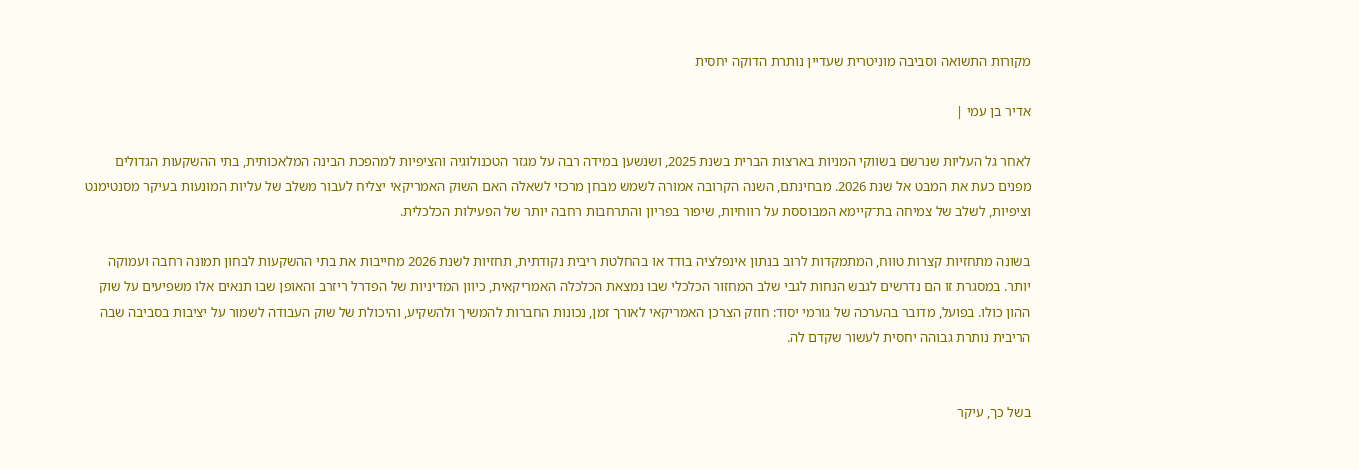מקורות התשואה וסביבה מוניטרית שעדיין נותרת הדוקה יחסית

אדיר בן עמי |

לאחר גל העליות שנרשם בשווקי המניות בארצות הברית בשנת 2025, ושנשען במידה רבה על מגזר הטכנולוגיה והציפיות למהפכת הבינה המלאכותית, בתי ההשקעות הגדולים מפנים כעת את המבט אל שנת 2026. מבחינתם, השנה הקרובה אמורה לשמש מבחן מרכזי לשאלה האם השוק האמריקאי יצליח לעבור משלב של עליות המונעות בעיקר מסנטימנט וציפיות, לשלב של צמיחה בת־קיימא המבוססת על רווחיות, שיפור בפריון והתרחבות רחבה יותר של הפעילות הכלכלית.

בשונה מתחזיות קצרות טווח, המתמקדות לרוב בנתון אינפלציה בודד או בהחלטת ריבית נקודתית, תחזיות לשנת 2026 מחייבות את בתי ההשקעות לבחון תמונה רחבה ועמוקה יותר. במסגרת זו הם נדרשים לגבש הנחות לגבי שלב המחזור הכלכלי שבו נמצאת הכלכלה האמריקאית, כיוון המדיניות של הפדרל ריזרב והאופן שבו תנאים אלו משפיעים על שוק ההון כולו. בפועל, מדובר בהערכה של גורמי יסוד: חוזק הצרכן האמריקאי לאורך זמן, נכונות החברות להמשיך ולהשקיע, והיכולת של שוק העבודה לשמור על יציבות בסביבה שבה הריבית נותרת גבוהה יחסית לעשור שקדם לה.


בשל כך, עיקר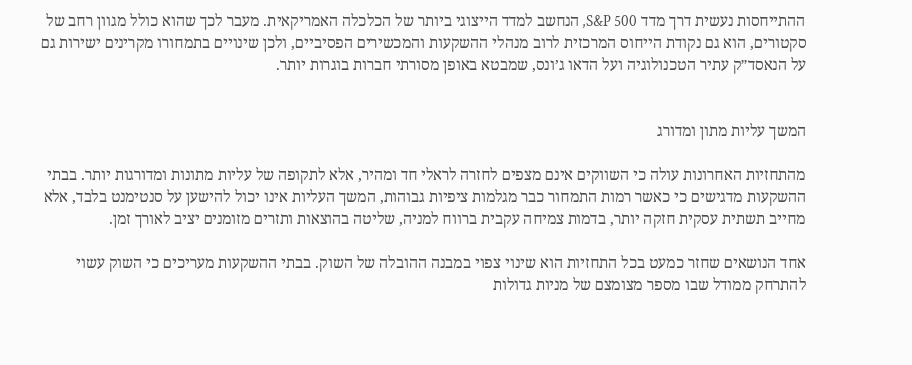ההתייחסות נעשית דרך מדד S&P 500, הנחשב למדד הייצוגי ביותר של הכלכלה האמריקאית. מעבר לכך שהוא כולל מגוון רחב של סקטורים, הוא גם נקודת הייחוס המרכזית לרוב מנהלי ההשקעות והמכשירים הפסיביים, ולכן שינויים בתמחורו מקרינים ישירות גם על הנאסד״ק עתיר הטכנולוגיה ועל הדאו ג’ונס, שמבטא באופן מסורתי חברות בוגרות יותר.


המשך עליות מתון ומדורג

מהתחזיות האחרונות עולה כי השווקים אינם מצפים לחזרה לראלי חד ומהיר, אלא לתקופה של עליות מתונות ומדורגות יותר. בבתי ההשקעות מדגישים כי כאשר רמות התמחור כבר מגלמות ציפיות גבוהות, המשך העליות אינו יכול להישען על סנטימנט בלבד, אלא מחייב תשתית עסקית חזקה יותר, בדמות צמיחה עקבית ברווח למניה, שליטה בהוצאות ותזרים מזומנים יציב לאורך זמן.

אחד הנושאים שחזר כמעט בכל התחזיות הוא שינוי צפוי במבנה ההובלה של השוק. בבתי ההשקעות מעריכים כי השוק עשוי להתרחק ממודל שבו מספר מצומצם של מניות גדולות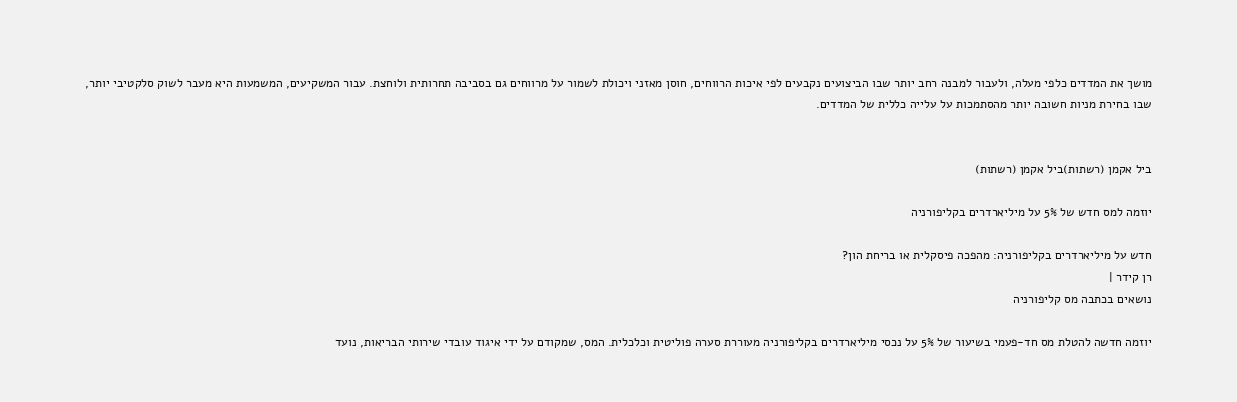מושך את המדדים כלפי מעלה, ולעבור למבנה רחב יותר שבו הביצועים נקבעים לפי איכות הרווחים, חוסן מאזני ויכולת לשמור על מרווחים גם בסביבה תחרותית ולוחצת. עבור המשקיעים, המשמעות היא מעבר לשוק סלקטיבי יותר, שבו בחירת מניות חשובה יותר מהסתמכות על עלייה כללית של המדדים.


ביל אקמן (רשתות)ביל אקמן (רשתות)

יוזמה למס חדש של 5% על מיליארדרים בקליפורניה

חדש על מיליארדרים בקליפורניה: מהפכה פיסקלית או בריחת הון?
רן קידר |
נושאים בכתבה מס קליפורניה

יוזמה חדשה להטלת מס חד-פעמי בשיעור של 5% על נכסי מיליארדרים בקליפורניה מעוררת סערה פוליטית וכלכלית. המס, שמקודם על ידי איגוד עובדי שירותי הבריאות, נועד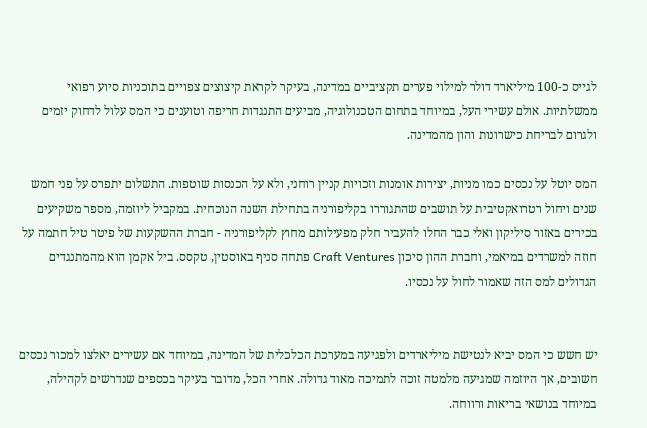לגייס כ-100 מיליארד דולר למילוי פערים תקציביים במדינה, בעיקר לקראת קיצוצים צפויים בתוכניות סיוע רפואי ממשלתיות. אולם עשירי העל, במיוחד בתחום הטכנולוגיה, מביעים התנגדות חריפה וטוענים כי המס עלול לדחוק יזמים ולגרום לבריחת כישרונות והון מהמדינה.

המס יוטל על נכסים כמו מניות, יצירות אומנות וזכויות קניין רוחני, ולא על הכנסות שוטפות. התשלום יתפרס על פני חמש שנים ויחול רטרואקטיבית על תושבים שהתגוררו בקליפורניה בתחילת השנה הנוכחית. במקביל ליוזמה, מספר משקיעים בכירים באזור סיליקון ואלי כבר החלו להעביר חלק מפעילותם מחוץ לקליפורניה - חברת ההשקעות של פיטר טיל חתמה על חוזה למשרדים במיאמי, וחברת ההון סיכון Craft Ventures פתחה סניף באוסטין, טקסס. ביל אקמן הוא מהמתנגדים הגדולים למס הזה שאמור לחול על נכסיו.


יש חשש כי המס יביא לנטישת מיליארדים ולפגיעה במערכת הכלכלית של המדינה, במיוחד אם עשירים יאלצו למכור נכסים חשובים, אך היוזמה שמגיעה מלמטה זוכה לתמיכה מאוד גדולה. אחרי הכל, מדובר בעיקר בכספים שנדרשים לקהילה, במיוחד בנושאי בריאות ורווחה.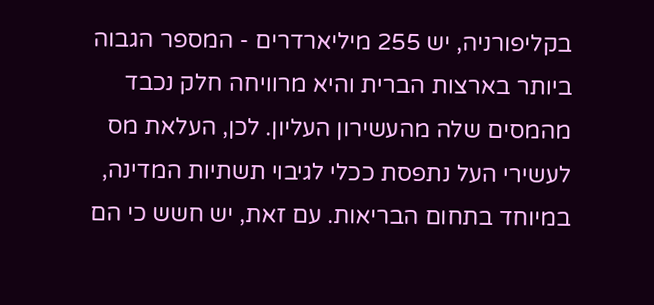בקליפורניה, יש 255 מיליארדרים - המספר הגבוה ביותר בארצות הברית והיא מרוויחה חלק נכבד מהמסים שלה מהעשירון העליון. לכן, העלאת מס לעשירי העל נתפסת ככלי לגיבוי תשתיות המדינה, במיוחד בתחום הבריאות. עם זאת, יש חשש כי הם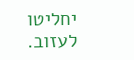יחליטו לעזוב.